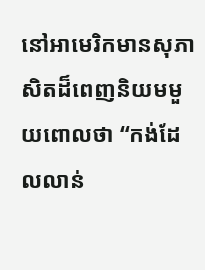នៅអាមេរិកមានសុភាសិតដ៏ពេញនិយមមួយពោលថា “កង់ដែលលាន់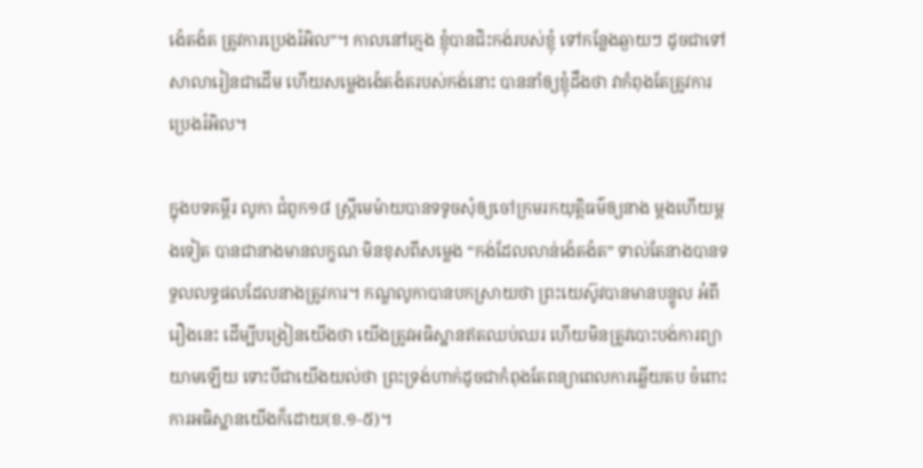ង៉េតង៉ត ត្រូវការប្រេងរំអិល”។ កាលនៅក្មេង ខ្ញុំបានជិះកង់របស់ខ្ញុំ ទៅកន្លែងឆ្ងាយៗ ដូចជាទៅសាលារៀនជាដើម ហើយសម្លេងង៉េតង៉តរបស់កង់នោះ បាននាំឲ្យខ្ញុំដឹងថា វាកំពុងតែត្រូវការប្រេងរំអិល។

ក្នុងបទគម្ពីរ លូកា ជំពូក១៨ ស្ត្រីមេម៉ាយបានទទូចសុំឲ្យចៅក្រមរកយុត្តិធម៌ឲ្យនាង ម្តងហើយម្តងទៀត បានជានាងមានលក្ខណៈមិនខុសពីសម្លេង “កង់ដែលលាន់ង៉េតង៉ត” ទាល់តែនាងបានទទួលលទ្ធផលដែលនាងត្រូវការ។ កណ្ឌលូកាបានបកស្រាយថា ព្រះយេស៊ូវបានមានបន្ទូល អំពីរឿងនេះ ដើម្បីបង្រៀនយើងថា យើងត្រូវអធិស្ឋានឥតឈប់ឈរ ហើយមិនត្រូវបោះបង់ការព្យាយាមឡើយ ទោះបីជាយើងយល់ថា ព្រះទ្រង់ហាក់ដូចជាកំពុងតែពន្យាពេលការឆ្លើយតប ចំពោះការអធិស្ឋានយើងក៏ដោយ(ខ.១-៥)។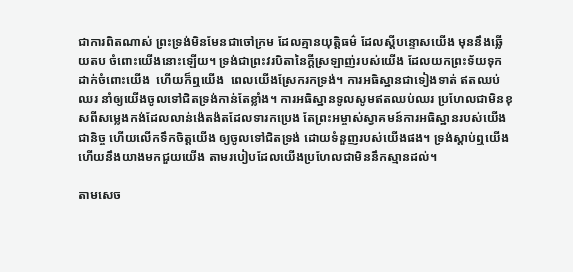ជាការពិតណាស់ ព្រះទ្រង់មិនមែនជាចៅក្រម ដែលគ្មានយុត្តិធម៌ ដែលស្តីបន្ទោសយើង មុននឹងឆ្លើយតប ចំពោះយើងនោះឡើយ។ ទ្រង់ជាព្រះវរបិតានៃក្តីស្រឡាញ់របស់យើង ដែលយកព្រះទ័យទុកដាក់ចំពោះយើង  ហើយក៏ឮយើង  ពេលយើងស្រែករកទ្រង់។ ការអធិស្ឋានជាទៀងទាត់ ឥតឈប់ឈរ នាំឲ្យយើងចូលទៅជិតទ្រង់កាន់តែខ្លាំង។ ការអធិស្ឋានទូលសូមឥតឈប់ឈរ ប្រហែលជាមិនខុសពីសម្លេងកង់ដែលលាន់ង៉េតង៉តដែលទារកប្រេង តែព្រះអម្ចាស់ស្វាគមន៍ការអធិស្ឋានរបស់យើងជានិច្ច ហើយលើកទឹកចិត្តយើង ឲ្យចូលទៅជិតទ្រង់ ដោយទំនួញរបស់យើងផង។ ទ្រង់ស្តាប់ឮយើង ហើយនឹងយាងមកជួយយើង តាមរបៀបដែលយើងប្រហែលជាមិននឹកស្មានដល់។

តាមសេច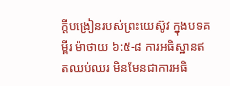ក្តីបង្រៀនរបស់ព្រះយេស៊ូវ ក្នុងបទគម្ពីរ ម៉ាថាយ ៦:៥-៨ ការអធិស្ឋានឥតឈប់ឈរ មិនមែនជាការអធិ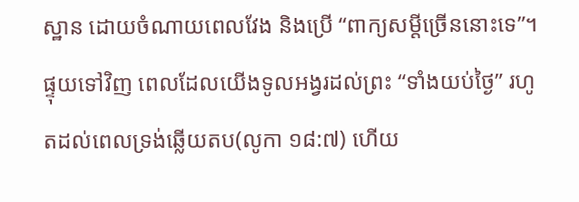ស្ឋាន ដោយចំណាយពេលវែង និងប្រើ “ពាក្យសម្តីច្រើននោះទេ”។ ផ្ទុយទៅវិញ ពេលដែលយើងទូលអង្វរដល់ព្រះ “ទាំងយប់ថ្ងៃ” រហូតដល់ពេលទ្រង់ឆ្លើយតប(លូកា ១៨:៧) ហើយ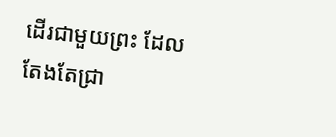ដើរជាមួយព្រះ ដែលតែងតែជ្រា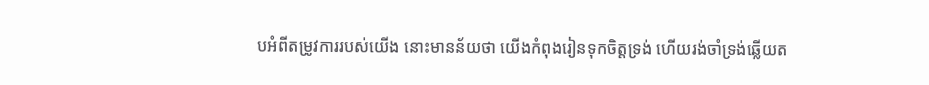បអំពីតម្រូវការរបស់យើង នោះមានន័យថា យើងកំពុងរៀនទុកចិត្តទ្រង់ ហើយរង់ចាំទ្រង់ឆ្លើយត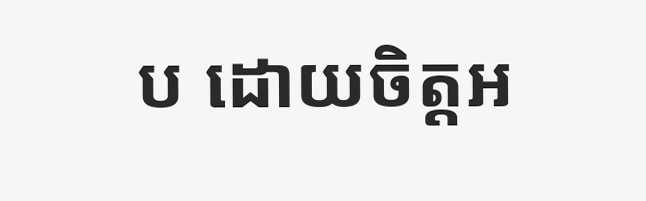ប ដោយចិត្តអ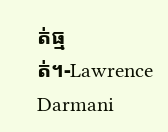ត់ធ្មត់។-Lawrence Darmani